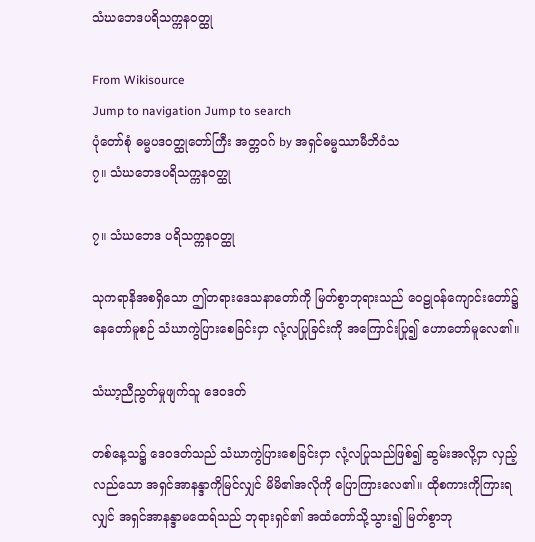သံဃဘေဒပရိသက္ကနဝတ္ထု

From Wikisource
Jump to navigation Jump to search
ပုံတော်စုံ ဓမ္မပဒဝတ္ထုတော်ကြီး အတ္တဝဂ် by အရှင်ဓမ္မဿာမီဘိဝံသ
၇။ သံဃဘေဒပရိသက္ကနဝတ္ထု

၇။ သံဃဘေဒ ပရိသက္ကနဝတ္ထု

သုကရာနိအစရှိသော ဤတရားဒေသနာတော်ကို မြတ်စွာဘုရားသည် ဝေဠုဝန်ကျောင်းတော်၌ နေတော်မူစဉ် သံဃာကွဲပြားစေခြင်းငှာ လုံ့လပြုခြင်းကို အကြောင်းပြု၍ ဟောတော်မူလေ၏။

သံဃာ့ညီညွတ်မှုဖျက်သူ ဒေဝဒတ်

တစ်နေ့သ၌ ဒေဝဒတ်သည် သံဃာကွဲပြားစေခြင်းငှာ လုံ့လပြုသည်ဖြစ်၍ ဆွမ်းအလို့ငှာ လှည့်လည်သော အရှင်အာနန္ဒာကိုမြင်လျှင် မိမိ၏အလိုကို ပြောကြားလေ၏။ ထိုစကားကိုကြားရလျှင် အရှင်အာနန္ဒာမထေရ်သည် ဘုရားရှင်၏ အထံတော်သို့သွား၍ မြတ်စွာဘု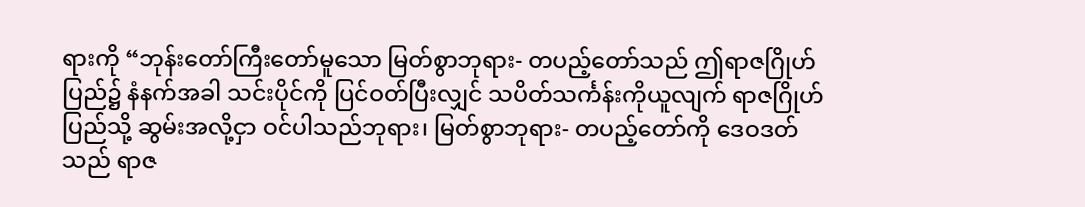ရားကို “ဘုန်းတော်ကြီးတော်မူသော မြတ်စွာဘုရား- တပည့်တော်သည် ဤရာဇဂြိုဟ်ပြည်၌ နံနက်အခါ သင်းပိုင်ကို ပြင်ဝတ်ပြီးလျှင် သပိတ်သင်္ကန်းကိုယူလျက် ရာဇဂြိုဟ်ပြည်သို့ ဆွမ်းအလို့ငှာ ဝင်ပါသည်ဘုရား၊ မြတ်စွာဘုရား- တပည့်တော်ကို ဒေဝဒတ်သည် ရာဇ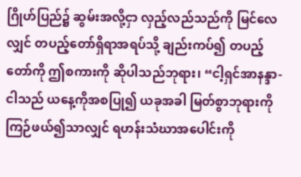ဂြိုဟ်ပြည်၌ ဆွမ်းအလို့ငှာ လှည့်လည်သည်ကို မြင်လေလျှင် တပည့်တော်ရှိရာအရပ်သို့ ချည်းကပ်၍ တပည့်တော်ကို ဤစကားကို ဆိုပါသည်ဘုရား၊ “ငါ့ရှင်အာနန္ဒာ- ငါသည် ယနေ့ကိုအစပြု၍ ယခုအခါ မြတ်စွာဘုရားကို ကြဉ်ဖယ်၍သာလျှင် ရဟန်းသံဃာအပေါင်းကို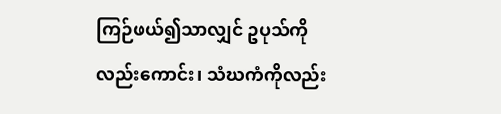ကြဉ်ဖယ်၍သာလျှင် ဥပုသ်ကိုလည်းကောင်း၊ သံဃကံကိုလည်း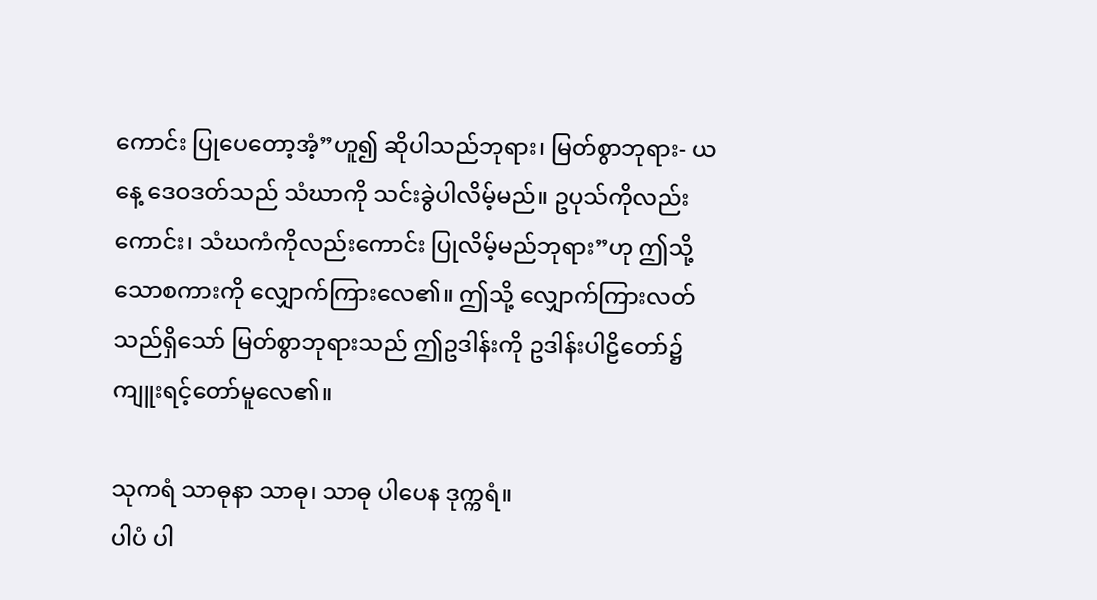ကောင်း ပြုပေတော့အံ့”ဟူ၍ ဆိုပါသည်ဘုရား၊ မြတ်စွာဘုရား- ယနေ့ ဒေဝဒတ်သည် သံဃာကို သင်းခွဲပါလိမ့်မည်။ ဥပုသ်ကိုလည်းကောင်း၊ သံဃကံကိုလည်းကောင်း ပြုလိမ့်မည်ဘုရား”ဟု ဤသို့သောစကားကို လျှောက်ကြားလေ၏။ ဤသို့ လျှောက်ကြားလတ်သည်ရှိသော် မြတ်စွာဘုရားသည် ဤဥဒါန်းကို ဥဒါန်းပါဠိတော်၌ ကျူးရင့်တော်မူလေ၏။

သုကရံ သာဓုနာ သာဓု၊ သာဓု ပါပေန ဒုက္ကရံ။
ပါပံ ပါ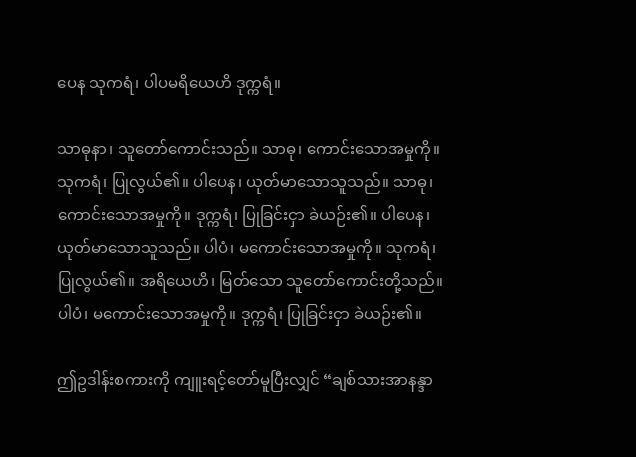ပေန သုကရံ၊ ပါပမရိယေဟိ ဒုက္ကရံ။

သာဓုနာ၊ သူတော်ကောင်းသည်။ သာဓု၊ ကောင်းသောအမှုကို။ သုကရံ၊ ပြုလွယ်၏။ ပါပေန၊ ယုတ်မာသောသူသည်။ သာဓု၊ ကောင်းသောအမှုကို။ ဒုက္ကရံ၊ ပြုခြင်းငှာ ခဲယဉ်း၏။ ပါပေန၊ ယုတ်မာသောသူသည်။ ပါပံ၊ မကောင်းသောအမှုကို။ သုကရံ၊ ပြုလွယ်၏။ အရိယေဟိ၊ မြတ်သော သူတော်ကောင်းတို့သည်။ ပါပံ၊ မကောင်းသောအမှုကို။ ဒုက္ကရံ၊ ပြုခြင်းငှာ ခဲယဉ်း၏။

ဤဥဒါန်းစကားကို ကျူးရင့်တော်မူပြီးလျှင် “ချစ်သားအာနန္ဒာ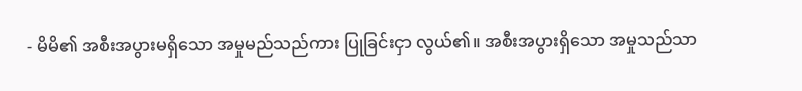- မိမိ၏ အစီးအပွားမရှိသော အမှုမည်သည်ကား ပြုခြင်းငှာ လွယ်၏။ အစီးအပွားရှိသော အမှုသည်သာ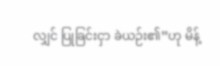လျှင် ပြုခြင်းငှာ ခဲယဉ်း၏”ဟု မိန့်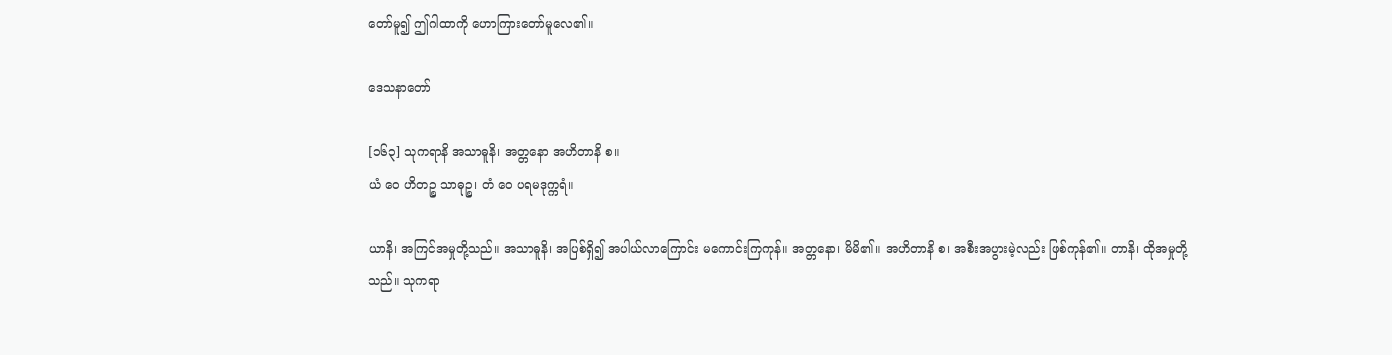တော်မူ၍ ဤဂါထာကို ဟောကြားတော်မူလေ၏။

ဒေသနာတော်

[၁၆၃] သုကရာနိ အသာဓူနိ၊ အတ္တနော အဟိတာနိ စ။
ယံ ဝေ ဟိတဉ္စ သာဓုဉ္စ၊ တံ ဝေ ပရမဒုက္ကရံ။

ယာနိ၊ အကြင်အမှုတို့သည်။ အသာဓူနိ၊ အပြစ်ရှိ၍ အပါယ်လာကြောင်း မကောင်းကြကုန်။ အတ္တနော၊ မိမိ၏။ အဟိတာနိ စ၊ အစီးအပွားမဲ့လည်း ဖြစ်ကုန်၏။ တာနိ၊ ထိုအမှုတို့သည်။ သုကရာ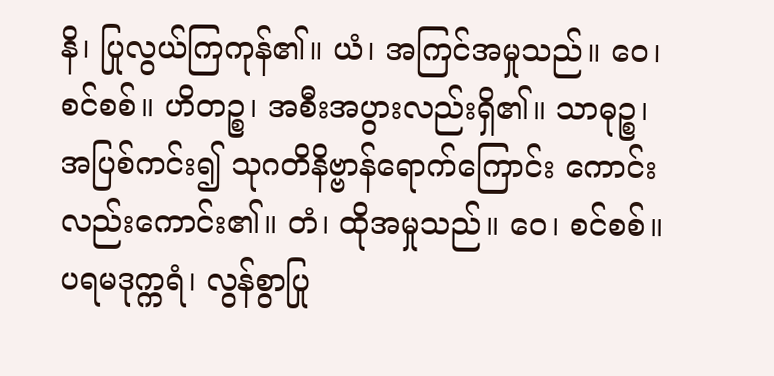နိ၊ ပြုလွယ်ကြကုန်၏။ ယံ၊ အကြင်အမှုသည်။ ဝေ၊ စင်စစ်။ ဟိတဉ္စ၊ အစီးအပွားလည်းရှိ၏။ သာဓုဉ္စ၊ အပြစ်ကင်း၍ သုဂတိနိဗ္ဗာန်ရောက်ကြောင်း ကောင်းလည်းကောင်း၏။ တံ၊ ထိုအမှုသည်။ ဝေ၊ စင်စစ်။ ပရမဒုက္ကရံ၊ လွန်စွာပြု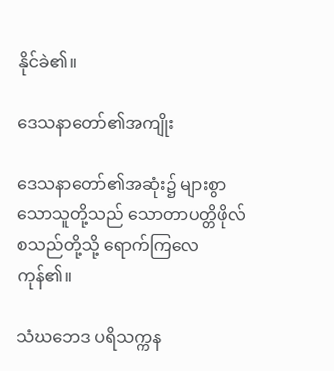နိုင်ခဲ၏။

ဒေသနာတော်၏အကျိုး

ဒေသနာတော်၏အဆုံး၌ များစွာသောသူတို့သည် သောတာပတ္တိဖိုလ် စသည်တို့သို့ ရောက်ကြလေကုန်၏။

သံဃဘေဒ ပရိသက္ကန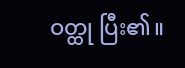ဝတ္ထု ပြီး၏။